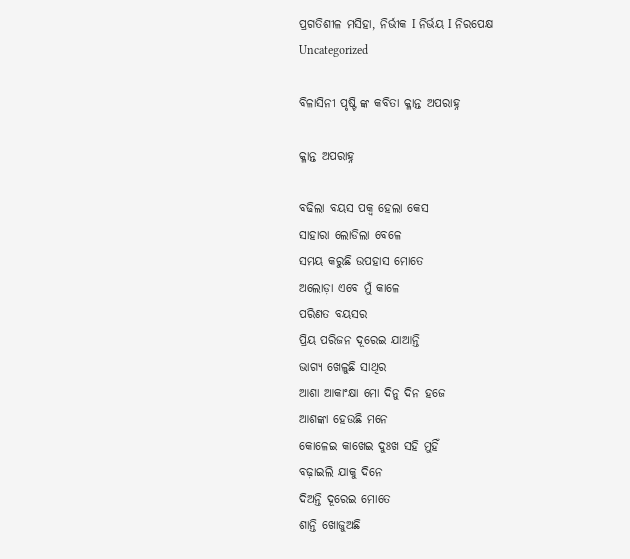ପ୍ରଗତିଶୀଳ ମସିହା, ନିର୍ଭୀକ I ନିର୍ଭୟ I ନିରପେକ୍ଷ
Uncategorized

ବିଳାସିନୀ ପୃଷ୍ଟି ଙ୍କ କବିତା କ୍ଳାନ୍ତ ଅପରାହ୍ନ

କ୍ଳାନ୍ତ ଅପରାହ୍ନ

ବଢିଲା ବୟସ ପକ୍ବ ହେଲା କେସ
ସାହାରା ଲୋଡିଲା ବେଳେ
ସମୟ କରୁଛି ଉପହାସ ମୋତେ
ଅଲୋଡ଼ା ଏବେ ମୁଁ କାଳେ
ପରିଣତ ବୟସର
ପ୍ରିୟ ପରିଜନ ଦୂରେଇ ଯାଆନ୍ତି
ଭାଗ୍ୟ ଖେଳୁଛି ସାଥିର
ଆଶା ଆକାଂକ୍ଷା ମୋ ଦିନୁ ଦିନ ହଜେ
ଆଶଙ୍କା ହେଉଛି ମନେ
କୋଳେଇ କାଖେଇ ଦୁଃଖ ସହି ମୁହିଁ
ବଢ଼ାଇଲି ଯାକୁ ଦିନେ
ଦିଅନ୍ତି ଦୂରେଇ ମୋତେ
ଶାନ୍ତି ଖୋଜୁଅଛି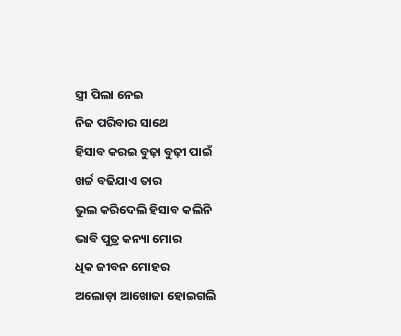ସ୍ତ୍ରୀ ପିଲା ନେଇ
ନିଜ ପରିବାର ସାଥେ
ହିସାବ କରଇ ବୁଢ଼ା ବୁଢ଼ୀ ପାଇଁ
ଖର୍ଚ୍ଚ ବଢିଯାଏ ତାର
ଭୁଲ କରିଦେଲି ହିସାବ କଲିନି
ଭାବି ପୁତ୍ର କନ୍ୟା ମୋର
ଧିକ ଜୀବନ ମୋହର
ଅଲୋଡ଼ା ଆଖୋଜା ହୋଇଗଲି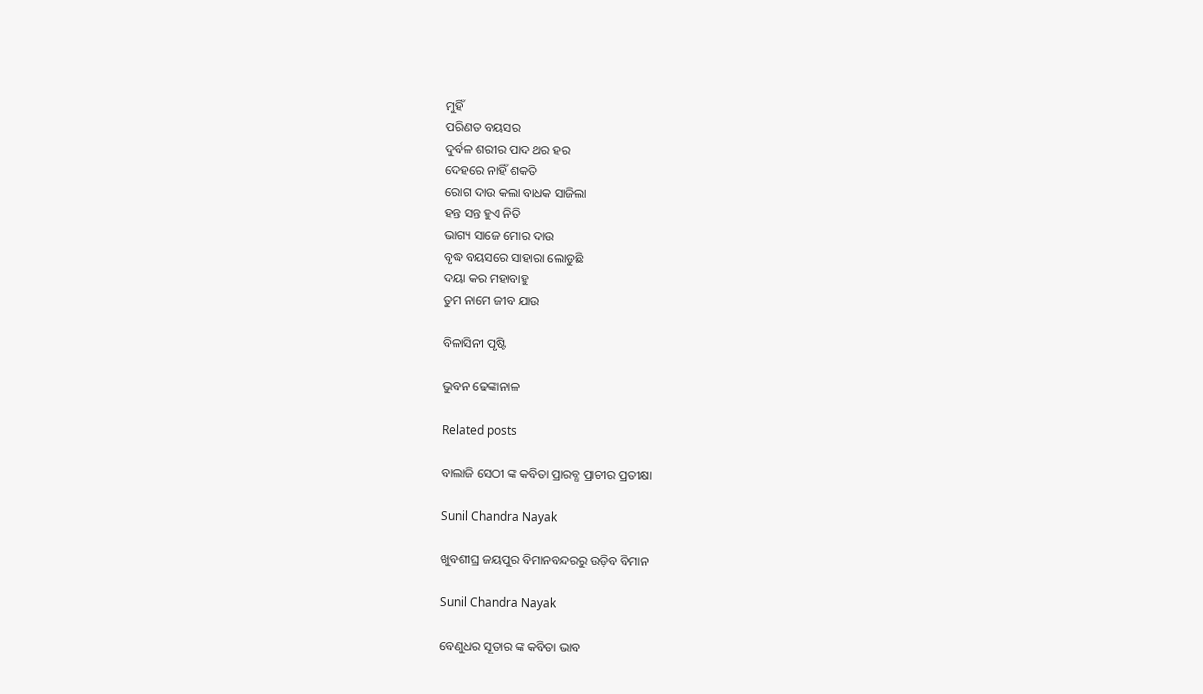ମୁହିଁ
ପରିଣତ ବୟସର
ଦୁର୍ବଳ ଶରୀର ପାଦ ଥର ହର
ଦେହରେ ନାହିଁ ଶକତି
ରୋଗ ଦାଉ କଲା ବାଧକ ସାଜିଲା
ହନ୍ତ ସନ୍ତ ହୁଏ ନିତି
ଭାଗ୍ୟ ସାଜେ ମୋର ଦାଉ
ବୃଦ୍ଧ ବୟସରେ ସାହାରା ଲୋଡୁଛି
ଦୟା କର ମହାବାହୁ
ତୁମ ନାମେ ଜୀବ ଯାଉ

ବିଳାସିନୀ ପୃଷ୍ଟି

ଭୁବନ ଢେଙ୍କାନାଳ

Related posts

ବାଲାଜି ସେଠୀ ଙ୍କ କବିତା ପ୍ରାରବ୍ଧ ପ୍ରାଚୀର ପ୍ରତୀକ୍ଷା

Sunil Chandra Nayak

ଖୁବଶୀଘ୍ର ଜୟପୁର ବିମାନବନ୍ଦରରୁ ଉଡ଼ିବ ବିମାନ

Sunil Chandra Nayak

ବେଣୁଧର ସୂତାର ଙ୍କ କବିତା ଭାବ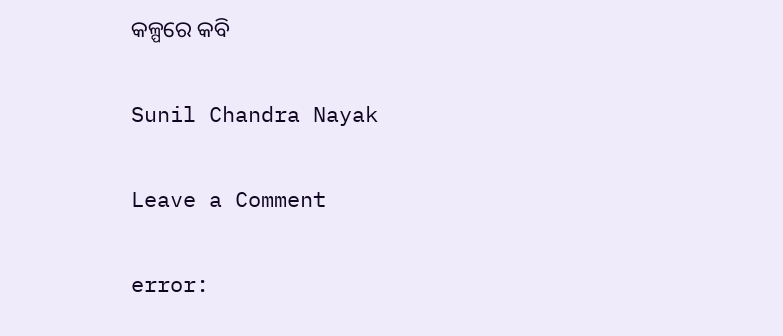କଳ୍ପରେ କବି

Sunil Chandra Nayak

Leave a Comment

error: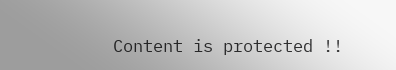Content is protected !!